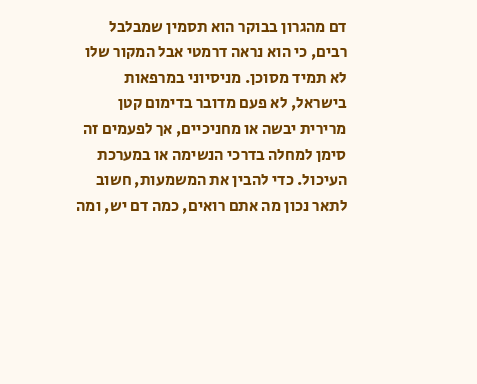דם מהגרון בבוקר הוא תסמין שמבלבל רבים, כי הוא נראה דרמטי אבל המקור שלו לא תמיד מסוכן. מניסיוני במרפאות בישראל, לא פעם מדובר בדימום קטן מרירית יבשה או מחניכיים, אך לפעמים זה סימן למחלה בדרכי הנשימה או במערכת העיכול. כדי להבין את המשמעות, חשוב לתאר נכון מה אתם רואים, כמה דם יש, ומה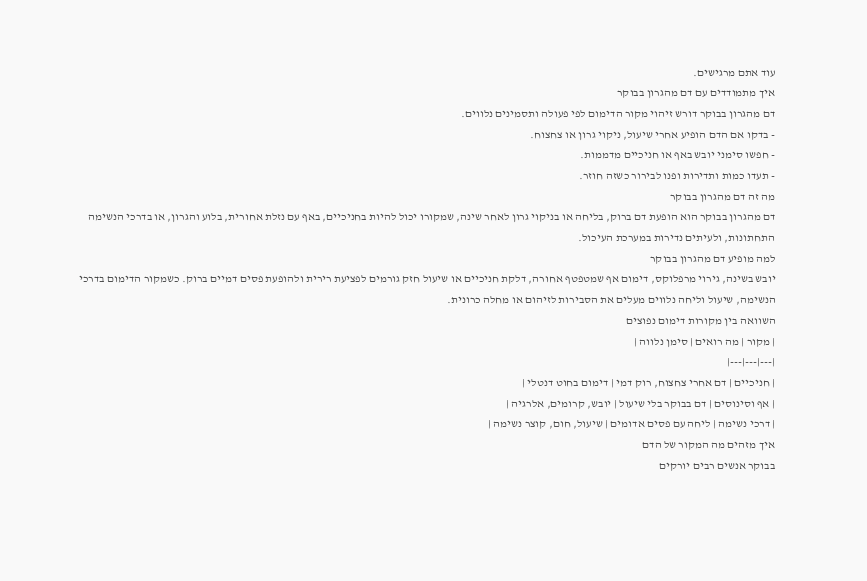עוד אתם מרגישים.
איך מתמודדים עם דם מהגרון בבוקר
דם מהגרון בבוקר דורש זיהוי מקור הדימום לפי פעולה ותסמינים נלווים.
- בדקו אם הדם הופיע אחרי שיעול, ניקוי גרון או צחצוח.
- חפשו סימני יובש באף או חניכיים מדממות.
- תעדו כמות ותדירות ופנו לבירור כשזה חוזר.
מה זה דם מהגרון בבוקר
דם מהגרון בבוקר הוא הופעת דם ברוק, בליחה או בניקוי גרון לאחר שינה, שמקורו יכול להיות בחניכיים, באף עם נזלת אחורית, בלוע והגרון, או בדרכי הנשימה התחתונות, ולעיתים נדירות במערכת העיכול.
למה מופיע דם מהגרון בבוקר
יובש בשינה, גירוי מרפלוקס, דימום אף שמטפטף אחורה, דלקת חניכיים או שיעול חזק גורמים לפציעת רירית ולהופעת פסים דמיים ברוק. כשמקור הדימום בדרכי הנשימה, שיעול וליחה נלווים מעלים את הסבירות לזיהום או מחלה כרונית.
השוואה בין מקורות דימום נפוצים
| מקור | מה רואים | סימן נלווה |
|---|---|---|
| חניכיים | דם אחרי צחצוח, רוק דמי | דימום בחוט דנטלי |
| אף וסינוסים | דם בבוקר בלי שיעול | יובש, קרומים, אלרגיה |
| דרכי נשימה | ליחה עם פסים אדומים | שיעול, חום, קוצר נשימה |
איך מזהים מה המקור של הדם
בבוקר אנשים רבים יורקים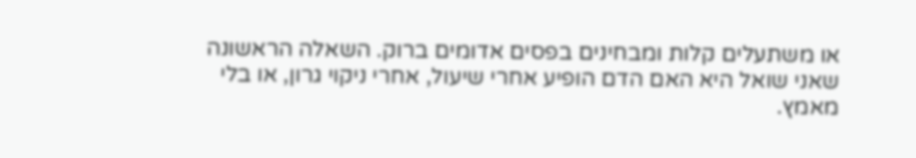או משתעלים קלות ומבחינים בפסים אדומים ברוק. השאלה הראשונה שאני שואל היא האם הדם הופיע אחרי שיעול, אחרי ניקוי גרון, או בלי מאמץ.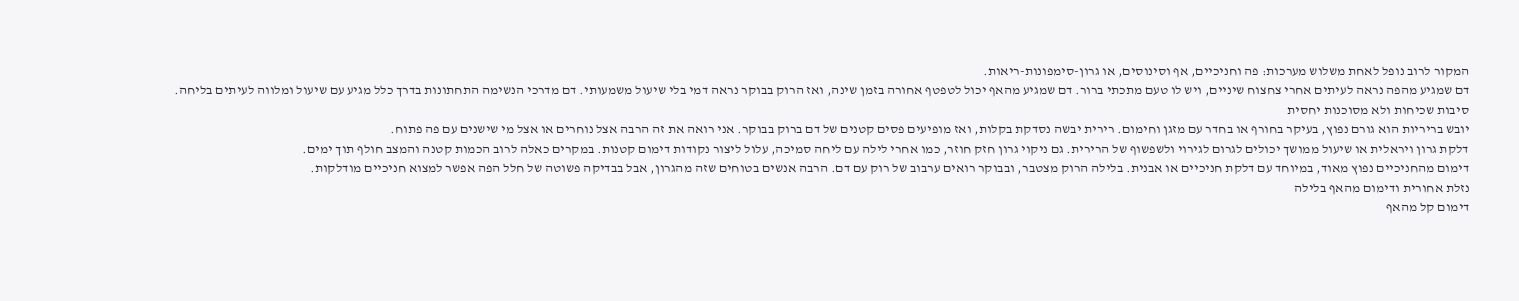המקור לרוב נופל לאחת משלוש מערכות: פה וחניכיים, אף וסינוסים, או גרון-סימפונות-ריאות.
דם שמגיע מהפה נראה לעיתים אחרי צחצוח שיניים, ויש לו טעם מתכתי ברור. דם שמגיע מהאף יכול לטפטף אחורה בזמן שינה, ואז הרוק בבוקר נראה דמי בלי שיעול משמעותי. דם מדרכי הנשימה התחתונות בדרך כלל מגיע עם שיעול ומלווה לעיתים בליחה.
סיבות שכיחות ולא מסוכנות יחסית
יובש בריריות הוא גורם נפוץ, בעיקר בחורף או בחדר עם מזגן וחימום. רירית יבשה נסדקת בקלות, ואז מופיעים פסים קטנים של דם ברוק בבוקר. אני רואה את זה הרבה אצל נוחרים או אצל מי שישנים עם פה פתוח.
דלקת גרון ויראלית או שיעול ממושך יכולים לגרום לגירוי ולשפשוף של הרירית. גם ניקוי גרון חזק חוזר, כמו אחרי לילה עם ליחה סמיכה, עלול ליצור נקודות דימום קטנות. במקרים כאלה לרוב הכמות קטנה והמצב חולף תוך ימים.
דימום מהחניכיים נפוץ מאוד, במיוחד עם דלקת חניכיים או אבנית. בלילה הרוק מצטבר, ובבוקר רואים ערבוב של רוק עם דם. הרבה אנשים בטוחים שזה מהגרון, אבל בבדיקה פשוטה של חלל הפה אפשר למצוא חניכיים מודלקות.
נזלת אחורית ודימום מהאף בלילה
דימום קל מהאף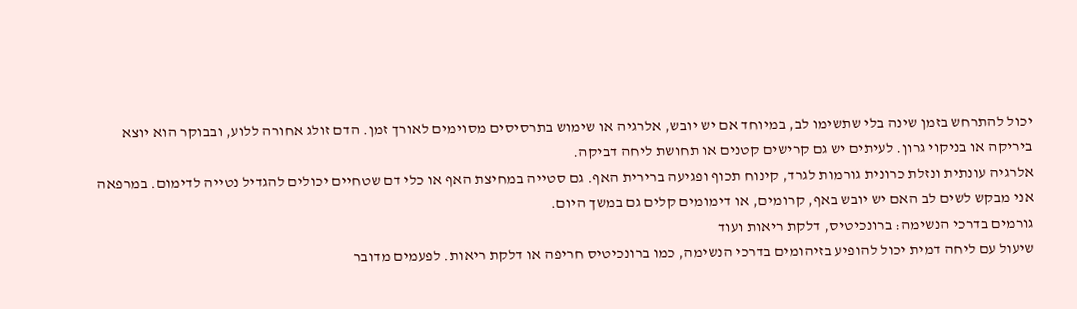יכול להתרחש בזמן שינה בלי שתשימו לב, במיוחד אם יש יובש, אלרגיה או שימוש בתרסיסים מסוימים לאורך זמן. הדם זולג אחורה ללוע, ובבוקר הוא יוצא ביריקה או בניקוי גרון. לעיתים יש גם קרישים קטנים או תחושת ליחה דביקה.
אלרגיה עונתית ונזלת כרונית גורמות לגרד, קינוח תכוף ופגיעה ברירית האף. גם סטייה במחיצת האף או כלי דם שטחיים יכולים להגדיל נטייה לדימום. במרפאה אני מבקש לשים לב האם יש יובש באף, קרומים, או דימומים קלים גם במשך היום.
גורמים בדרכי הנשימה: ברונכיטיס, דלקת ריאות ועוד
שיעול עם ליחה דמית יכול להופיע בזיהומים בדרכי הנשימה, כמו ברונכיטיס חריפה או דלקת ריאות. לפעמים מדובר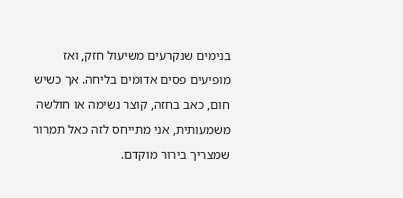בנימים שנקרעים משיעול חזק, ואז מופיעים פסים אדומים בליחה. אך כשיש חום, כאב בחזה, קוצר נשימה או חולשה משמעותית, אני מתייחס לזה כאל תמרור שמצריך בירור מוקדם.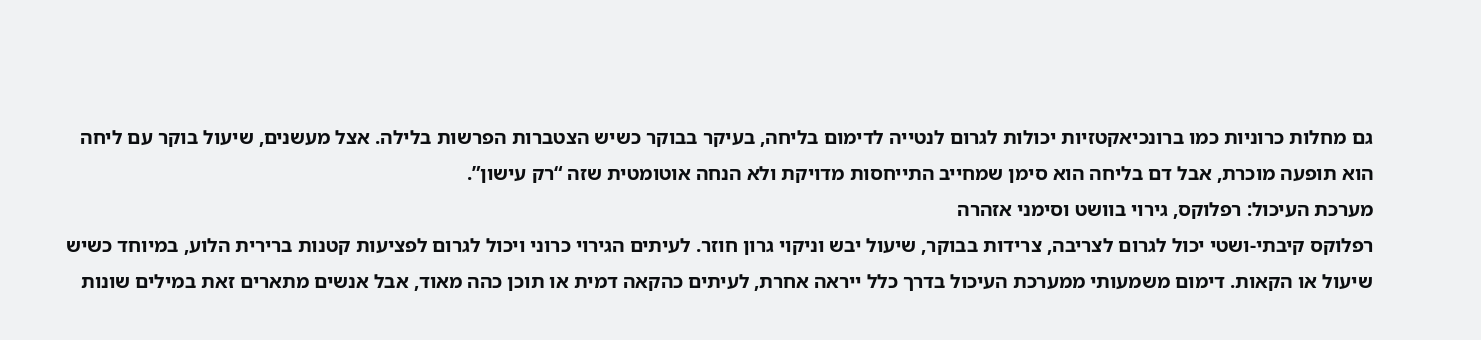גם מחלות כרוניות כמו ברונכיאקטזיות יכולות לגרום לנטייה לדימום בליחה, בעיקר בבוקר כשיש הצטברות הפרשות בלילה. אצל מעשנים, שיעול בוקר עם ליחה הוא תופעה מוכרת, אבל דם בליחה הוא סימן שמחייב התייחסות מדויקת ולא הנחה אוטומטית שזה “רק עישון”.
מערכת העיכול: רפלוקס, גירוי בוושט וסימני אזהרה
רפלוקס קיבתי-ושטי יכול לגרום לצריבה, צרידות בבוקר, שיעול יבש וניקוי גרון חוזר. לעיתים הגירוי כרוני ויכול לגרום לפציעות קטנות ברירית הלוע, במיוחד כשיש שיעול או הקאות. דימום משמעותי ממערכת העיכול בדרך כלל ייראה אחרת, לעיתים כהקאה דמית או תוכן כהה מאוד, אבל אנשים מתארים זאת במילים שונות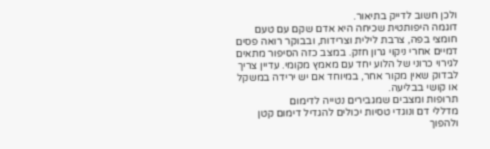ולכן חשוב לדייק בתיאור.
דוגמה היפותטית שכיחה היא אדם שקם עם טעם חומצי בפה, צרבת לילית וצרידות, ובבוקר רואה פסים דמיים אחרי ניקוי גרון חזק. במצב כזה הסיפור מתאים לגירוי כרוני של הלוע יחד עם מאמץ מקומי. עדיין צריך לבדוק שאין מקור אחר, במיוחד אם יש ירידה במשקל או קושי בבליעה.
תרופות ומצבים שמגבירים נטייה לדימום
מדללי דם ונוגדי טסיות יכולים להגדיל דימום קטן ולהפוך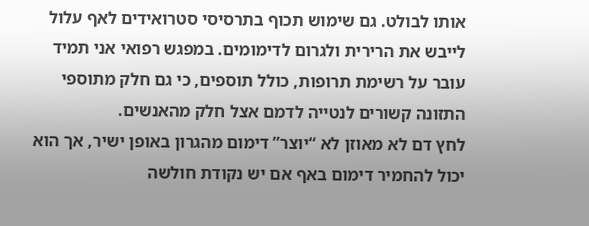אותו לבולט. גם שימוש תכוף בתרסיסי סטרואידים לאף עלול לייבש את הרירית ולגרום לדימומים. במפגש רפואי אני תמיד עובר על רשימת תרופות, כולל תוספים, כי גם חלק מתוספי התזונה קשורים לנטייה לדמם אצל חלק מהאנשים.
לחץ דם לא מאוזן לא “יוצר” דימום מהגרון באופן ישיר, אך הוא יכול להחמיר דימום באף אם יש נקודת חולשה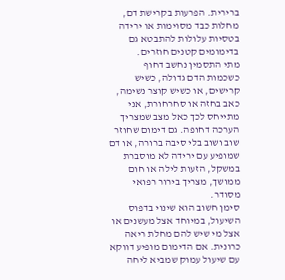ברירית. הפרעות בקרישת דם, מחלות כבד מסוימות או ירידה בטסיות עלולות להתבטא גם בדימומים קטנים חוזרים.
מתי התסמין נחשב דחוף
כשכמות הדם גדולה, כשיש קרישים, או כשיש קוצר נשימה, כאב בחזה או סחרחורת, אני מתייחס לכך כאל מצב שמצריך הערכה דחופה. גם דימום שחוזר שוב ושוב בלי סיבה ברורה, או דם שמופיע עם ירידה לא מוסברת במשקל, הזעות לילה או חום ממושך, מצריך בירור רפואי מסודר.
סימן חשוב הוא שינוי בדפוס השיעול, במיוחד אצל מעשנים או אצל מי שיש להם מחלת ריאה כרונית. אם הדימום מופיע דווקא עם שיעול עמוק שמביא ליחה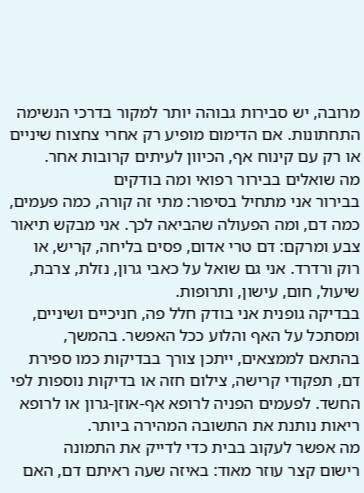מרובה, יש סבירות גבוהה יותר למקור בדרכי הנשימה התחתונות. אם הדימום מופיע רק אחרי צחצוח שיניים או רק עם קינוח אף, הכיוון לעיתים קרובות אחר.
מה שואלים בבירור רפואי ומה בודקים
בבירור אני מתחיל בסיפור: מתי זה קורה, כמה פעמים, כמה דם, ומה הפעולה שהביאה לכך. אני מבקש תיאור צבע ומרקם: דם טרי אדום, פסים בליחה, קריש, או רוק ורדרד. אני גם שואל על כאבי גרון, נזלת, צרבת, שיעול, חום, עישון, ותרופות.
בבדיקה גופנית אני בודק חלל פה, חניכיים ושיניים, ומסתכל על האף והלוע ככל האפשר. בהמשך, בהתאם לממצאים, ייתכן צורך בבדיקות כמו ספירת דם, תפקודי קרישה, צילום חזה או בדיקות נוספות לפי החשד. לפעמים הפניה לרופא אף-אוזן-גרון או לרופא ריאות נותנת את התשובה המהירה ביותר.
מה אפשר לעקוב בבית כדי לדייק את התמונה
רישום קצר עוזר מאוד: באיזה שעה ראיתם דם, האם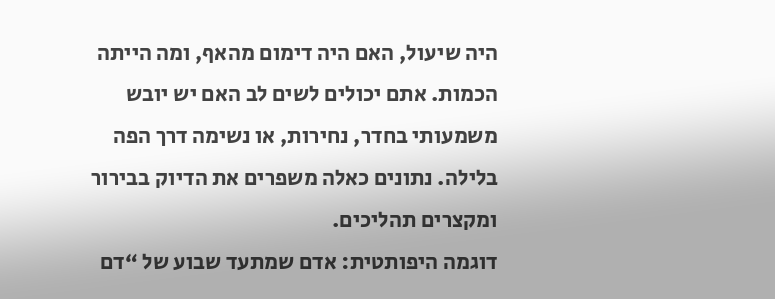היה שיעול, האם היה דימום מהאף, ומה הייתה הכמות. אתם יכולים לשים לב האם יש יובש משמעותי בחדר, נחירות, או נשימה דרך הפה בלילה. נתונים כאלה משפרים את הדיוק בבירור ומקצרים תהליכים.
דוגמה היפותטית: אדם שמתעד שבוע של “דם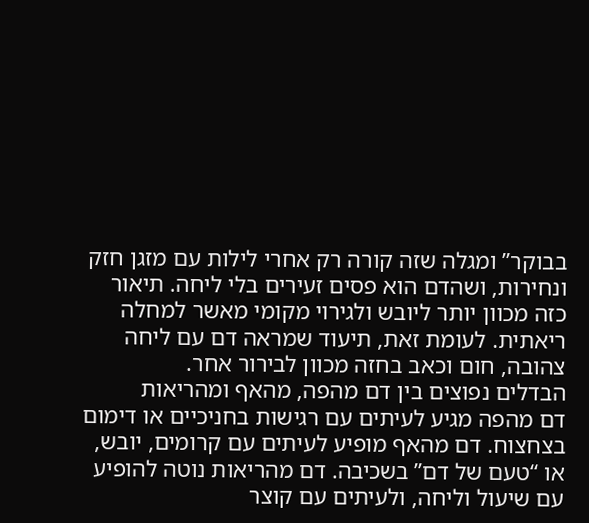בבוקר” ומגלה שזה קורה רק אחרי לילות עם מזגן חזק ונחירות, ושהדם הוא פסים זעירים בלי ליחה. תיאור כזה מכוון יותר ליובש ולגירוי מקומי מאשר למחלה ריאתית. לעומת זאת, תיעוד שמראה דם עם ליחה צהובה, חום וכאב בחזה מכוון לבירור אחר.
הבדלים נפוצים בין דם מהפה, מהאף ומהריאות
דם מהפה מגיע לעיתים עם רגישות בחניכיים או דימום בצחצוח. דם מהאף מופיע לעיתים עם קרומים, יובש, או “טעם של דם” בשכיבה. דם מהריאות נוטה להופיע עם שיעול וליחה, ולעיתים עם קוצר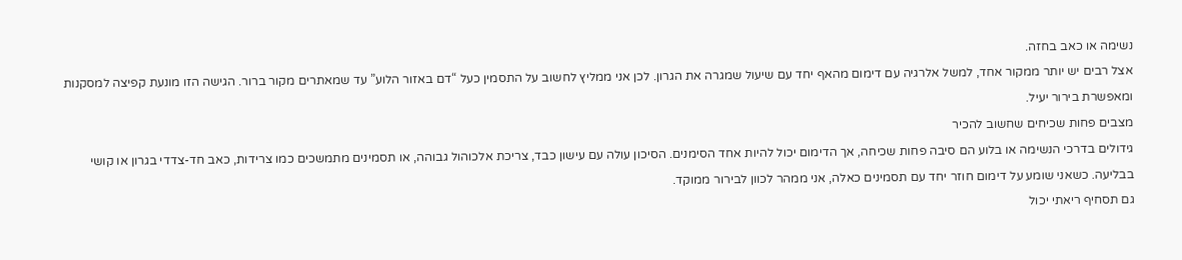נשימה או כאב בחזה.
אצל רבים יש יותר ממקור אחד, למשל אלרגיה עם דימום מהאף יחד עם שיעול שמגרה את הגרון. לכן אני ממליץ לחשוב על התסמין כעל “דם באזור הלוע” עד שמאתרים מקור ברור. הגישה הזו מונעת קפיצה למסקנות ומאפשרת בירור יעיל.
מצבים פחות שכיחים שחשוב להכיר
גידולים בדרכי הנשימה או בלוע הם סיבה פחות שכיחה, אך הדימום יכול להיות אחד הסימנים. הסיכון עולה עם עישון כבד, צריכת אלכוהול גבוהה, או תסמינים מתמשכים כמו צרידות, כאב חד-צדדי בגרון או קושי בבליעה. כשאני שומע על דימום חוזר יחד עם תסמינים כאלה, אני ממהר לכוון לבירור ממוקד.
גם תסחיף ריאתי יכול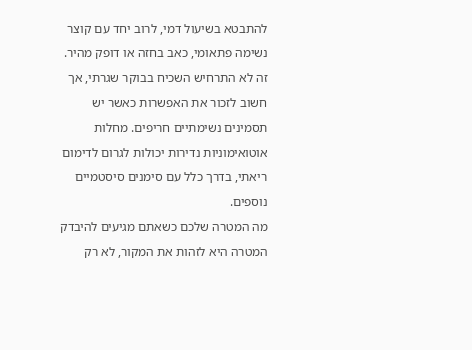להתבטא בשיעול דמי, לרוב יחד עם קוצר נשימה פתאומי, כאב בחזה או דופק מהיר. זה לא התרחיש השכיח בבוקר שגרתי, אך חשוב לזכור את האפשרות כאשר יש תסמינים נשימתיים חריפים. מחלות אוטואימוניות נדירות יכולות לגרום לדימום ריאתי, בדרך כלל עם סימנים סיסטמיים נוספים.
מה המטרה שלכם כשאתם מגיעים להיבדק
המטרה היא לזהות את המקור, לא רק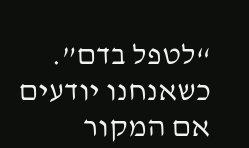“לטפל בדם”. כשאנחנו יודעים אם המקור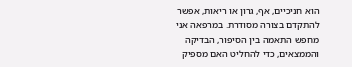הוא חניכיים, אף, גרון או ריאות, אפשר להתקדם בצורה מסודרת. במרפאה אני מחפש התאמה בין הסיפור, הבדיקה והממצאים, כדי להחליט האם מספיק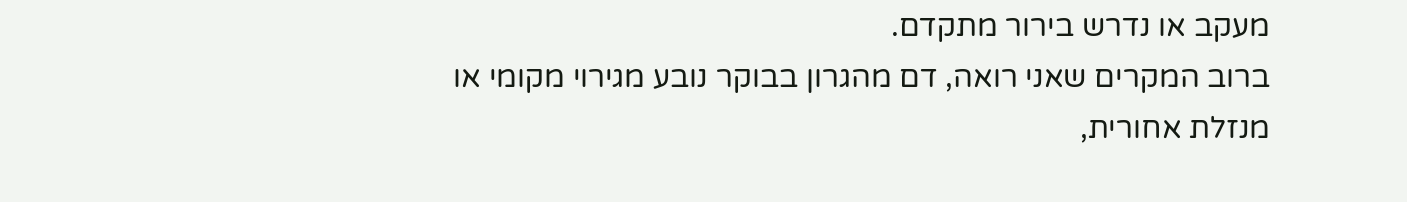מעקב או נדרש בירור מתקדם.
ברוב המקרים שאני רואה, דם מהגרון בבוקר נובע מגירוי מקומי או מנזלת אחורית,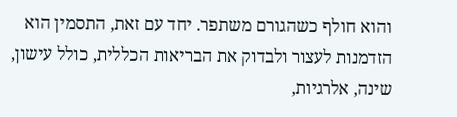והוא חולף כשהגורם משתפר. יחד עם זאת, התסמין הוא הזדמנות לעצור ולבדוק את הבריאות הכללית, כולל עישון, שינה, אלרגיות,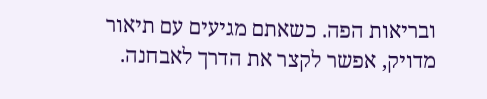ובריאות הפה. כשאתם מגיעים עם תיאור מדויק, אפשר לקצר את הדרך לאבחנה.